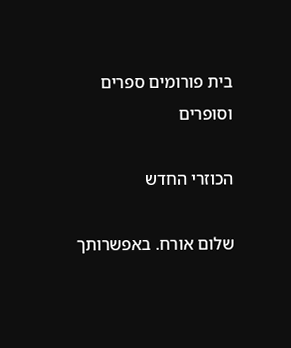בית פורומים ספרים וסופרים

הכוזרי החדש

שלום אורח. באפשרותך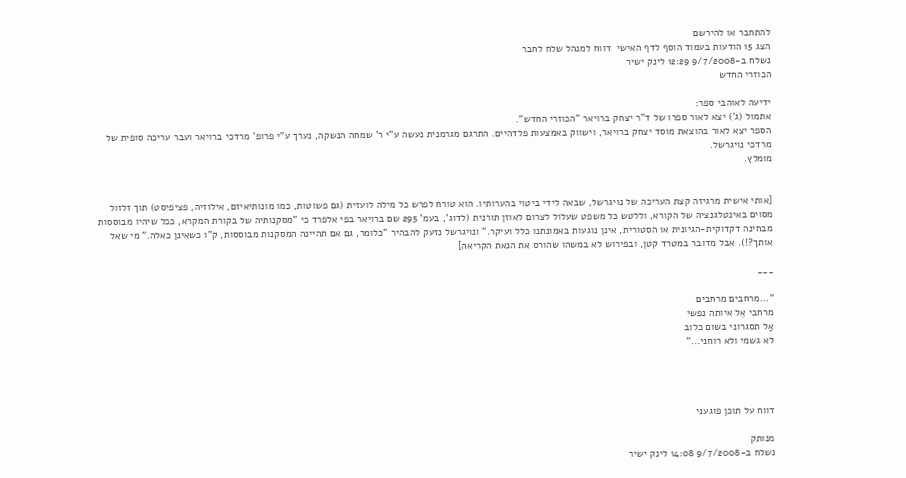להתחבר או להירשם
הצג 15 הודעות בעמוד הוסף לדף האישי  דווח למנהל שלח לחבר
נשלח ב-9/7/2008 12:29 לינק ישיר
הכוזרי החדש

ידיעה לאוהבי ספר:
אתמול (ג') יצא לאור ספרו של ד"ר יצחק ברויאר "הכוזרי החדש".
הספר יצא לאור בהוצאת מוסד יצחק ברויאר, וישווק באמצעות פלדהיים. התרגם מגרמנית נעשה ע"י ר' שמחה הנשקה, נערך ע"י פרופ' מרדכי ברויאר ועבר עריכה סופית של מרדכי נויגרשל.
מומלץ.


[אותי אישית מרגיזה קצת העריכה של נויגרשל, שבאה לידי ביטוי בהערותיו. הוא טורח לפרש כל מילה לועזית (גם פשוטות, כמו מונותיאיזם, אילוזיה, פציפיסט) תוך זלזול מסוים באינטלגנציה של הקורא, וללטש כל משפט שעלול לצרום לאוזן תורנית (לדוג', בעמ' 295 שם ברויאר בפי אלפרד כי "מסקנותיה של בקורת המקרא, ככל שיהיו מבוססות מבחינה דקדוקית-הגיונית או הסטורית, אינן נוגעות באמונתנו כלל ועיקר." ונויגרשל נזעק להבהיר "כלומר, גם אם תהיינה המסקנות מבוססות, ק"ו כשאינן כאלה." מי שאל אותך?!). אבל מדובר במטרד קטן, ובפירוש לא במשהו שהורס את הנאת הקריאה]

___

"...מרחבים מרחבים
מרחבי אֵל איותה נפשי
אַל תסגרוני בשום כלוב
לא גשמי ולא רוחני..."




דווח על תוכן פוגעני

מנותק
נשלח ב-9/7/2008 14:08 לינק ישיר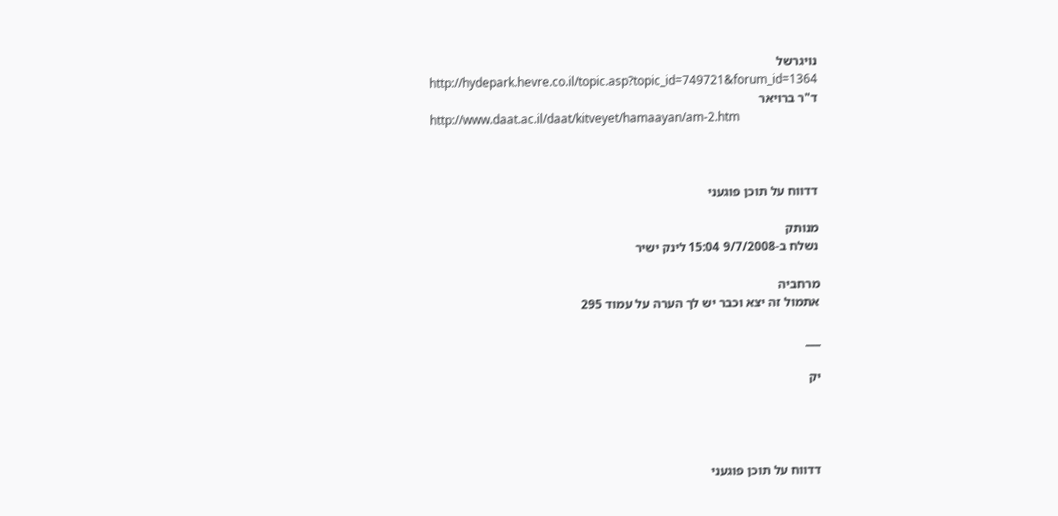נויגרשל
http://hydepark.hevre.co.il/topic.asp?topic_id=749721&forum_id=1364
ד"ר ברויאר
http://www.daat.ac.il/daat/kitveyet/hamaayan/am-2.htm



דדווח על תוכן פוגעני

מנותק
נשלח ב-9/7/2008 15:04 לינק ישיר

מרחביה
אתמול זה יצא וכבר יש לך הערה על עמוד 295

___

יק




דדווח על תוכן פוגעני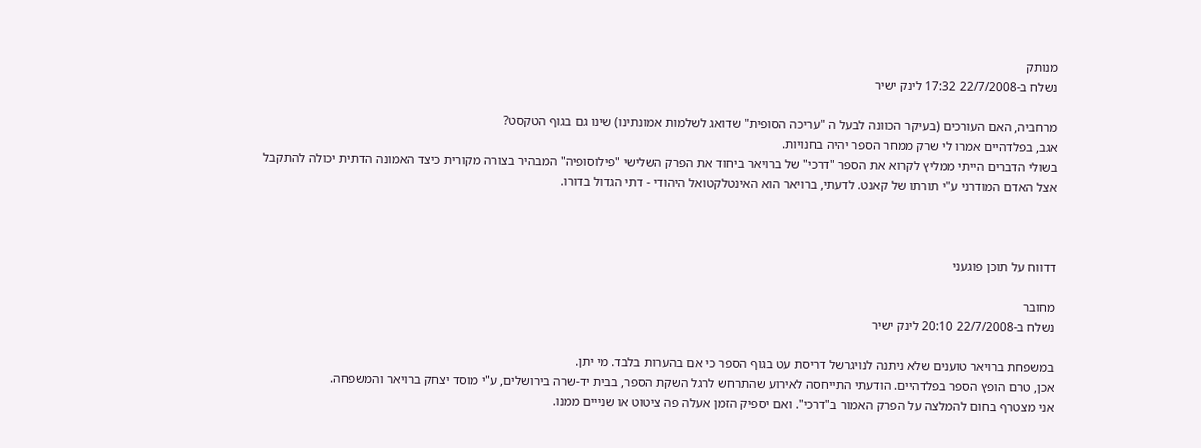מנותק
נשלח ב-22/7/2008 17:32 לינק ישיר

מרחביה, האם העורכים (בעיקר הכוונה לבעל ה "עריכה הסופית" שדואג לשלמות אמונתינו) שינו גם בגוף הטקסט?
אגב, בפלדהיים אמרו לי שרק ממחר הספר יהיה בחנויות.
בשולי הדברים הייתי ממליץ לקרוא את הספר "דרכי" של ברויאר ביחוד את הפרק השלישי "פילוסופיה" המבהיר בצורה מקורית כיצד האמונה הדתית יכולה להתקבל אצל האדם המודרני ע"י תורתו של קאנט. לדעתי, ברויאר הוא האינטלקטואל היהודי - דתי הגדול בדורו.



דדווח על תוכן פוגעני

מחובר
נשלח ב-22/7/2008 20:10 לינק ישיר

במשפחת ברויאר טוענים שלא ניתנה לנויגרשל דריסת עט בגוף הספר כי אם בהערות בלבד. מי יתן.
אכן, טרם הופץ הספר בפלדהיים. הודעתי התייחסה לאירוע שהתרחש לרגל השקת הספר, בבית יד-שרה בירושלים, ע"י מוסד יצחק ברויאר והמשפחה.
אני מצטרף בחום להמלצה על הפרק האמור ב"דרכי". ואם יספיק הזמן אעלה פה ציטוט או שנייים ממנו.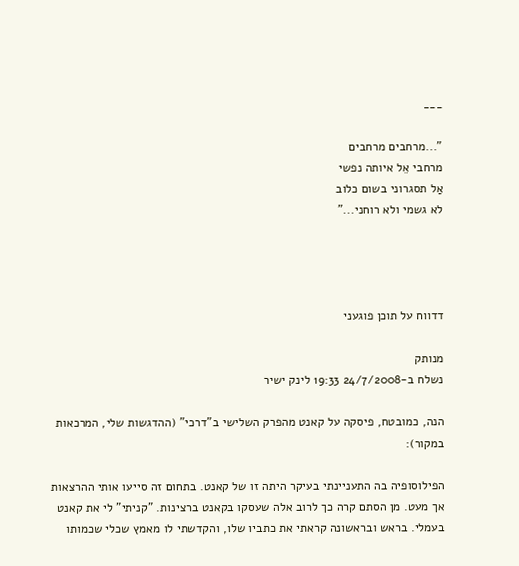___

"...מרחבים מרחבים
מרחבי אֵל איותה נפשי
אַל תסגרוני בשום כלוב
לא גשמי ולא רוחני..."




דדווח על תוכן פוגעני

מנותק
נשלח ב-24/7/2008 19:33 לינק ישיר

הנה, כמובטח, פיסקה על קאנט מהפרק השלישי ב"דרכי" (ההדגשות שלי, המרכאות במקור):

הפילוסופיה בה התעניינתי בעיקר היתה זו של קאנט. בתחום זה סייעו אותי ההרצאות אך מעט. מן הסתם קרה כך לרוב אלה שעסקו בקאנט ברצינות. "קניתי" לי את קאנט בעמלי. בראש ובראשונה קראתי את כתביו שלו, והקדשתי לו מאמץ שכלי שכמותו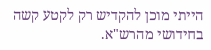הייתי מוכן להקדיש רק לקטע קשה בחידושי מהרש"א.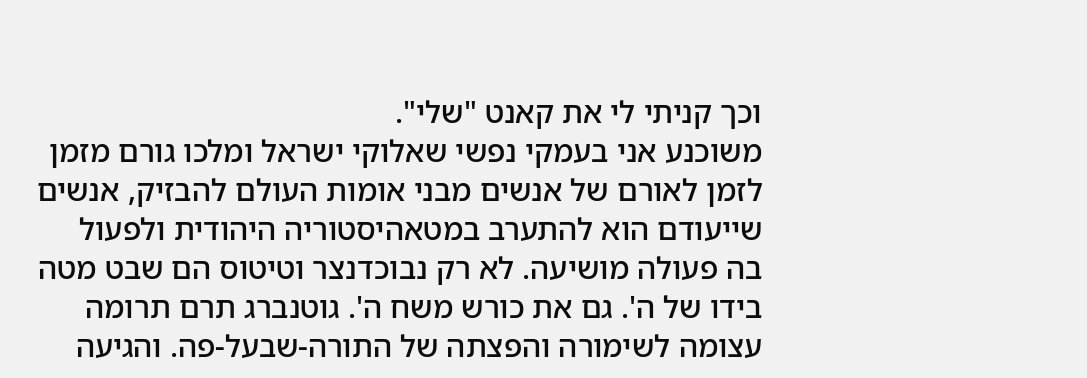וכך קניתי לי את קאנט "שלי".
משוכנע אני בעמקי נפשי שאלוקי ישראל ומלכו גורם מזמן לזמן לאורם של אנשים מבני אומות העולם להבזיק, אנשים שייעודם הוא להתערב במטאהיסטוריה היהודית ולפעול בה פעולה מושיעה. לא רק נבוכדנצר וטיטוס הם שבט מטה בידו של ה'. גם את כורש משח ה'. גוטנברג תרם תרומה עצומה לשימורה והפצתה של התורה-שבעל-פה. והגיעה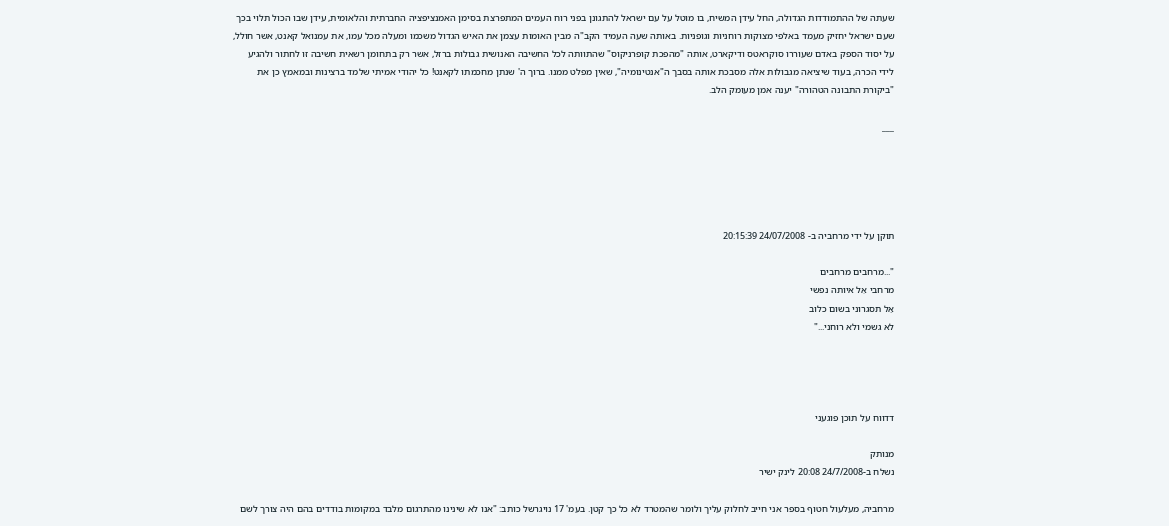שעתה של ההתמודדות הגדולה, החל עידן המשיח, בו מוטל על עם ישראל להתגונן בפני רוח העמים המתפרצת בסימן האמנציפציה החברתית והלאומית, עידן שבו הכול תלוי בכך שעם ישראל יחזיק מעמד באלפי מצוקות רוחניות וגופניות. באותה שעה העמיד הקב"ה מבין האומות עצמן את האיש הגדול משכמו ומעלה מכל עמו, את עמנואל קאנט, אשר חולל, על יסוד הספק באדם שעוררו סוקראטס ודיקארט, אותה "מהפכת קופרניקוס" שהתוותה לכל החשיבה האנושית גבולות ברזל, אשר רק בתחומן רשאית חשיבה זו לחתור ולהגיע לידי הכרה, בעוד שיציאה מגבולות אלה מסבכת אותה בסבך ה"אנטינומיה", שאין מפלט ממנו. ברוך ה' שנתן מחכמתו לקאנט! כל יהודי אמיתי שלמד ברצינות ובמאמץ כן את "ביקורת התבונה הטהורה" יענה אמן מעומק הלב.

___





תוקן על ידי מרחביה ב- 24/07/2008 20:15:39

"...מרחבים מרחבים
מרחבי אֵל איותה נפשי
אַל תסגרוני בשום כלוב
לא גשמי ולא רוחני..."




דדווח על תוכן פוגעני

מנותק
נשלח ב-24/7/2008 20:08 לינק ישיר

מרחביה, מעלעול חטוף בספר אני חייב לחלוק עליך ולומר שהמטרד לא כל כך קטן. בעמ' 17 נויגרשל כותב: "אנו לא שינינו מהתרגום מלבד במקומות בודדים בהם היה צורך לשם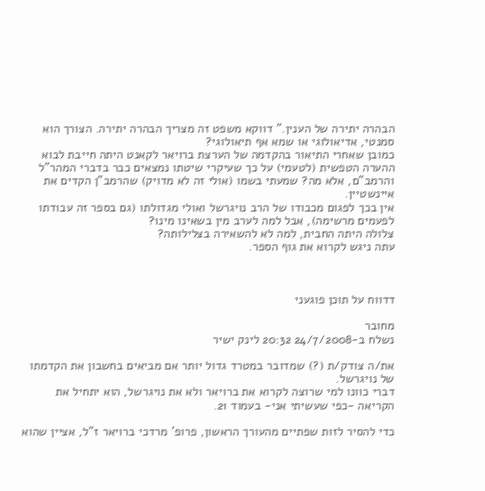הבהרה יתירה של הענין." דווקא משפט זה מצריך הבהרה יתירה. הצורך הוא סמנטי, אדיאולוגי או שמא אף תיאולוגי?
כמובן שאחרי התיאור בהקדמה של הערצת ברויאר לקאנט היתה חייבת לבוא ההערה הטפשית (לטעמי) על כך שעיקרי שיטתו נמצאים כבר בדברי המהר"ל והרמב"ם, אלא מה? שמעתי בשמו (אולי זה לא מדויק) שהרמב"ן הקדים את איינשטיין.
אין בכך לפגום מכבודו של הרב נויגרשל ואולי מגדולתו (גם בספר זה עבודתו לפעמים מרשימה), אבל למה לערב מין בשאינו מינו?
צלולה היתה החבית, למה לא להשאירה בצלילותה?
עתה ניגש לקרוא את גוף הספר.



דדווח על תוכן פוגעני

מחובר
נשלח ב-24/7/2008 20:32 לינק ישיר

את/ה צודק/ת (?) שמדובר במטרד גדול יותר אם מביאים בחשבון את הקדמתו של נויגרשל.
דברי כוונו למי שרוצה לקרוא את ברויאר ולא את נויגרשל, הוא יתחיל את הקריאה -כפי שעשיתי אני- בעמוד 21.

כדי להסיר לזות שפתיים מהעורך הראשון, פרופ' מרדכי ברויאר ז"ל, אציין שהוא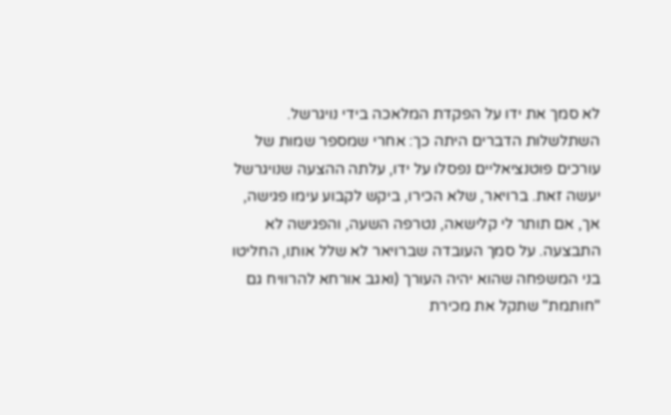לא סמך את ידו על הפקדת המלאכה בידי נויגרשל. השתלשלות הדברים היתה כך: אחרי שמספר שמות של עורכים פוטנציאליים נפסלו על ידו, עלתה ההצעה שנויגרשל יעשה זאת. ברויאר, שלא הכירו, ביקש לקבוע עימו פגישה, אך, אם תותר לי קלישאה, נטרפה השעה, והפגישה לא התבצעה. על סמך העובדה שברויאר לא שלל אותו, החליטו בני המשפחה שהוא יהיה העורך (ואגב אורחא להרוויח גם "חותמת" שתקל את מכירת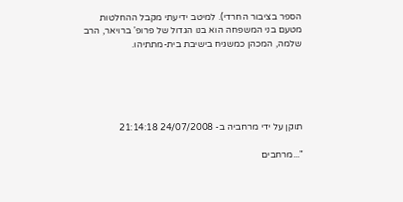הספר בציבור החרדי). למיטב ידיעתי מקבל ההחלטות מטעם בני המשפחה הוא בנו הגדול של פרופ' ברויאר, הרב שלמה, המכהן כמשגיח בישיבת בית-מתתיהו.





תוקן על ידי מרחביה ב- 24/07/2008 21:14:18

"...מרחבים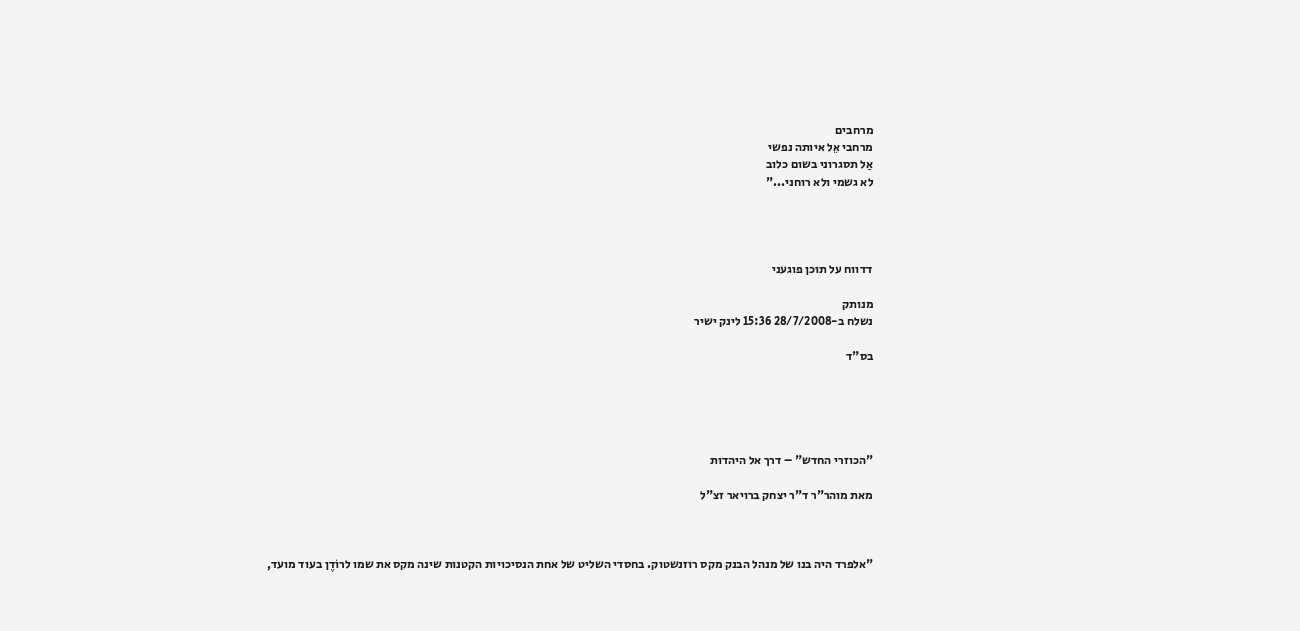מרחבים
מרחבי אֵל איותה נפשי
אַל תסגרוני בשום כלוב
לא גשמי ולא רוחני..."




דדווח על תוכן פוגעני

מנותק
נשלח ב-28/7/2008 15:36 לינק ישיר

בס"ד





"הכוזרי החדש" – דרך אל היהדות

מאת מוהר"ר ד"ר יצחק ברויאר זצ"ל



"אלפרד היה בנו של מנהל הבנק מקס רוזנשטוק. בחסדי השליט של אחת הנסיכויות הקטנות שינה מקס את שמו לרוֹדֶן בעוד מועד,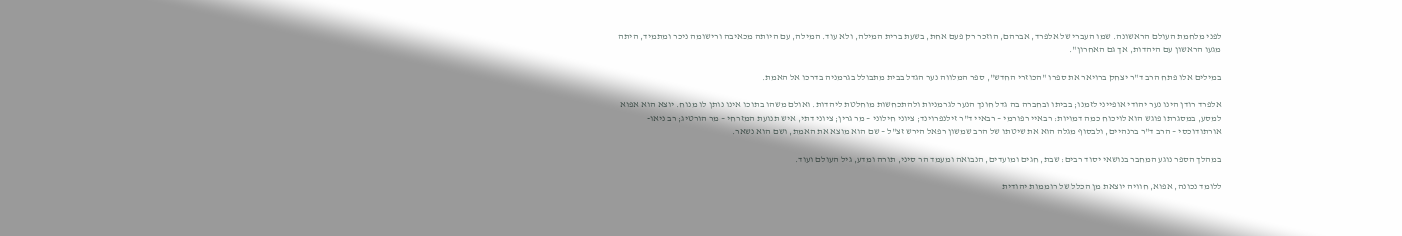לפני מלחמת העולם הראשונה. שמו העברי של אלפרד, אברהם, הוזכר רק פעם אחת, בשעת ברית המילה, ולא עוד. המילה, עם היותה מכאיבה ורישומה ניכר ומתמיד, היתה מגעו הראשון עם היהדות, אך גם האחרון".

במילים אלו פתח הרב ד"ר יצחק ברויאר את ספרו "הכוזרי החדש", ספר המלווה נער הגדל בבית מתבולל בגרמניה בדרכו אל האמת.

אלפרד רודן הינו נער יהודי אופייני לזמנו; בביתו ובחברה בה גדל חונך הנער לגרמניות ולהתכחשות מוחלטת ליהדות. ואולם משהו בתוכו אינו נותן לו מנוח. יוצא הוא אפוא למסע, במסגרתו פוגש הוא לויכוח כמה דמויות: רבאיי רפורמי – רבאיי ד"ר זילנפרוינד; ציוני חילוני – מר גרין; ציוני דתי, איש תנועת המזרחי – מר הורטיג; רב ניאו-אורתודוכסי – הרב ד"ר ברנהיים, ולבסוף מגלה הוא את שיטתו של הרב שמשון רפאל הירש זצ"ל – שם הוא מוצא את האמת, ושם הוא נשאר.

במהלך הספר נוגע המחבר בנושאי יסוד רבים: שבת, חגים ומועדים, הנבואה ומעמד הר סיני, תורה ומדע, גיל העולם ועוד.

ללומד נכונה, אפוא, חוויה יוצאת מן הכלל של רוממות יהודית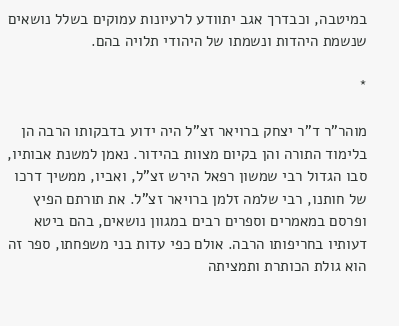במיטבה, וכבדרך אגב יתוודע לרעיונות עמוקים בשלל נושאים שנשמת היהדות ונשמתו של היהודי תלויה בהם.

*

מוהר"ר ד"ר יצחק ברויאר זצ"ל היה ידוע בדבקותו הרבה הן בלימוד התורה והן בקיום מצוות בהידור. נאמן למשנת אבותיו, סבו הגדול רבי שמשון רפאל הירש זצ"ל, ואביו, ממשיך דרכו של חותנו, רבי שלמה זלמן ברויאר זצ"ל. את תורתם הפיץ ופרסם במאמרים וספרים רבים במגוון נושאים, בהם ביטא דעותיו בחריפותו הרבה. אולם כפי עדות בני משפחתו, ספר זה הוא גולת הכותרת ותמציתה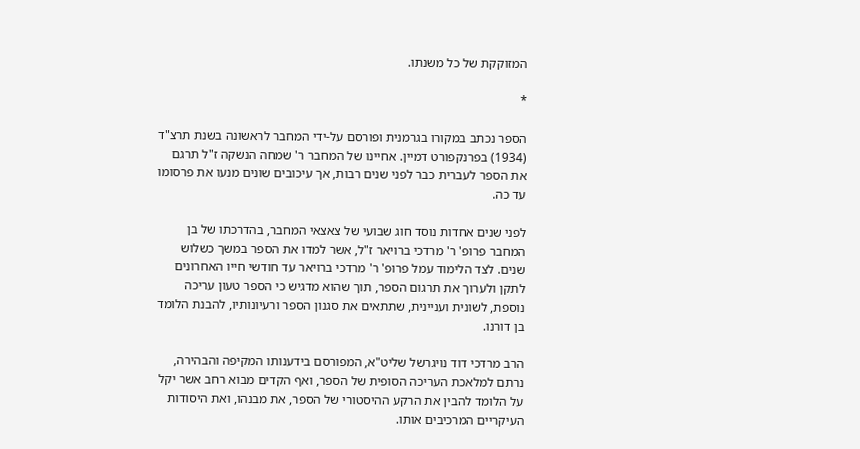המזוקקת של כל משנתו.

*

הספר נכתב במקורו בגרמנית ופורסם על-ידי המחבר לראשונה בשנת תרצ"ד (1934) בפרנקפורט דמיין. אחיינו של המחבר ר' שמחה הנשקה ז"ל תרגם את הספר לעברית כבר לפני שנים רבות, אך עיכובים שונים מנעו את פרסומו עד כה.

לפני שנים אחדות נוסד חוג שבועי של צאצאי המחבר, בהדרכתו של בן המחבר פרופ' ר' מרדכי ברויאר ז"ל, אשר למדו את הספר במשך כשלוש שנים. לצד הלימוד עמל פרופ' ר' מרדכי ברויאר עד חודשי חייו האחרונים לתקן ולערוך את תרגום הספר, תוך שהוא מדגיש כי הספר טעון עריכה נוספת, לשונית ועניינית, שתתאים את סגנון הספר ורעיונותיו, להבנת הלומד בן דורנו.

הרב מרדכי דוד נויגרשל שליט"א, המפורסם בידענותו המקיפה והבהירה, נרתם למלאכת העריכה הסופית של הספר, ואף הקדים מבוא רחב אשר יקל על הלומד להבין את הרקע ההיסטורי של הספר, את מבנהו, ואת היסודות העיקריים המרכיבים אותו.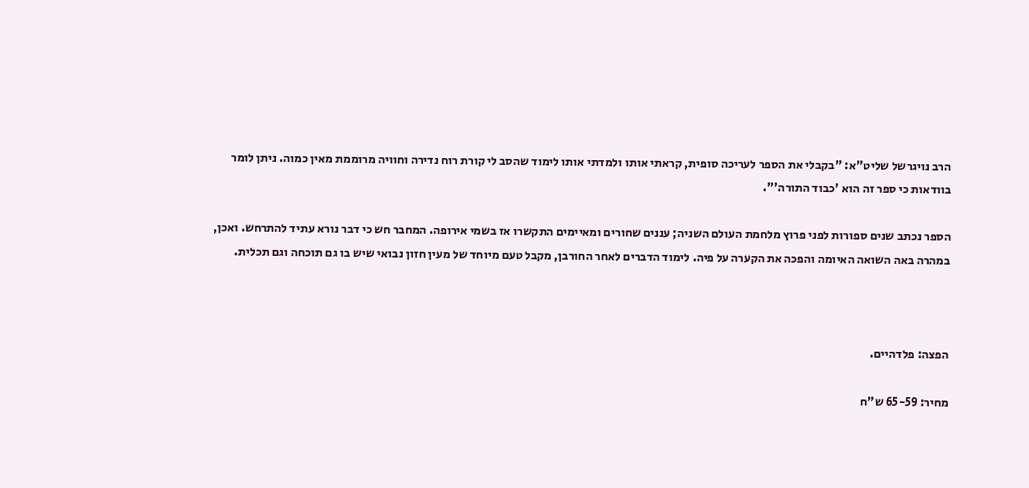הרב נויגרשל שליט"א: "בקבלי את הספר לעריכה סופית, קראתי אותו ולמדתי אותו לימוד שהסב לי קורת רוח נדירה וחוויה מרוממת מאין כמוה. ניתן לומר בוודאות כי ספר זה הוא 'כבוד התורה'".

הספר נכתב שנים ספורות לפני פרוץ מלחמת העולם השניה; עננים שחורים ומאיימים התקשרו אז בשמי אירופה. המחבר חש כי דבר נורא עתיד להתרחש. ואכן, במהרה באה השואה האיומה והפכה את הקערה על פיה. לימוד הדברים לאחר החורבן, מקבל טעם מיוחד של מעין חזון נבואי שיש בו גם תוכחה וגם תכלית.



הפצה: פלדהיים.

מחיר: 65-59 ש"ח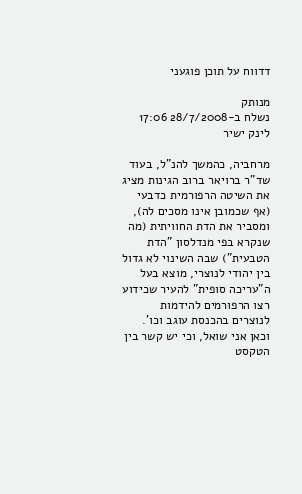דדווח על תוכן פוגעני

מנותק
נשלח ב-28/7/2008 17:06 לינק ישיר

מרחביה, כהמשך להנ"ל, בעוד שד"ר ברויאר ברוב הגינות מציג את השיטה הרפורמית כדבעי (אף שכמובן אינו מסכים לה), ומסביר את הדת החוויתית (מה שנקרא בפי מנדלסון "הדת הטבעית") שבה השינוי לא גדול בין יהודי לנוצרי, מוצא בעל ה"עריכה סופית" להעיר שכידוע רצו הרפורמים להידמות לנוצרים בהכנסת עוגב וכו'. וכאן אני שואל, וכי יש קשר בין הטקסט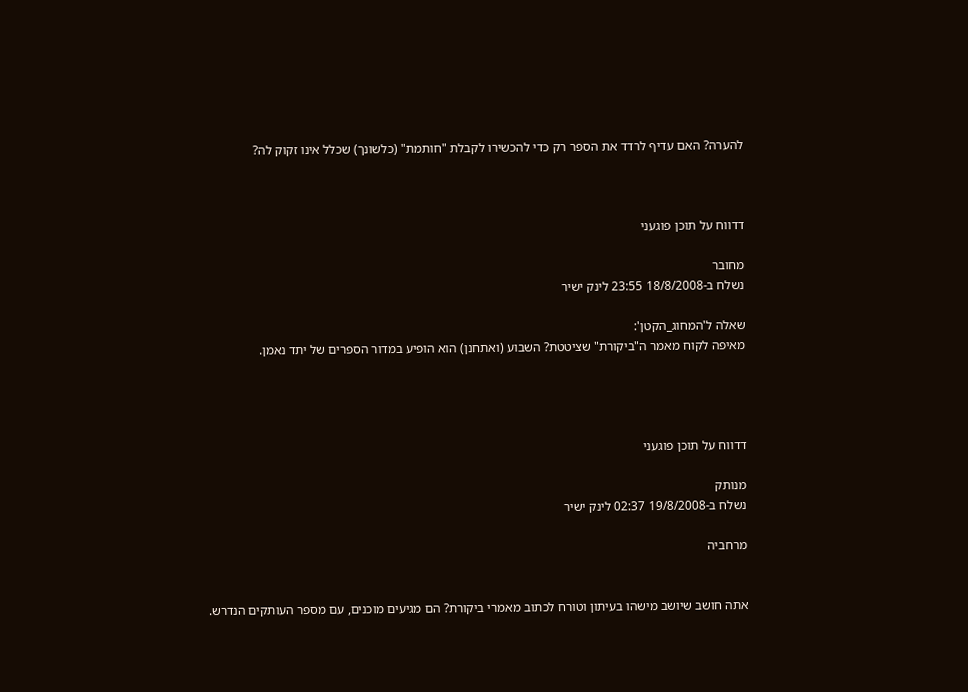להערה? האם עדיף לרדד את הספר רק כדי להכשירו לקבלת "חותמת" (כלשונך) שכלל אינו זקוק לה?



דדווח על תוכן פוגעני

מחובר
נשלח ב-18/8/2008 23:55 לינק ישיר

שאלה ל'המחוג_הקטן':
מאיפה לקוח מאמר ה"ביקורת" שציטטת? השבוע (ואתחנן) הוא הופיע במדור הספרים של יתד נאמן.




דדווח על תוכן פוגעני

מנותק
נשלח ב-19/8/2008 02:37 לינק ישיר

מרחביה


אתה חושב שיושב מישהו בעיתון וטורח לכתוב מאמרי ביקורת? הם מגיעים מוכנים, עם מספר העותקים הנדרש.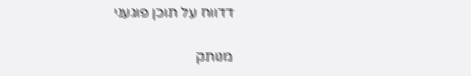דדווח על תוכן פוגעני

מנותק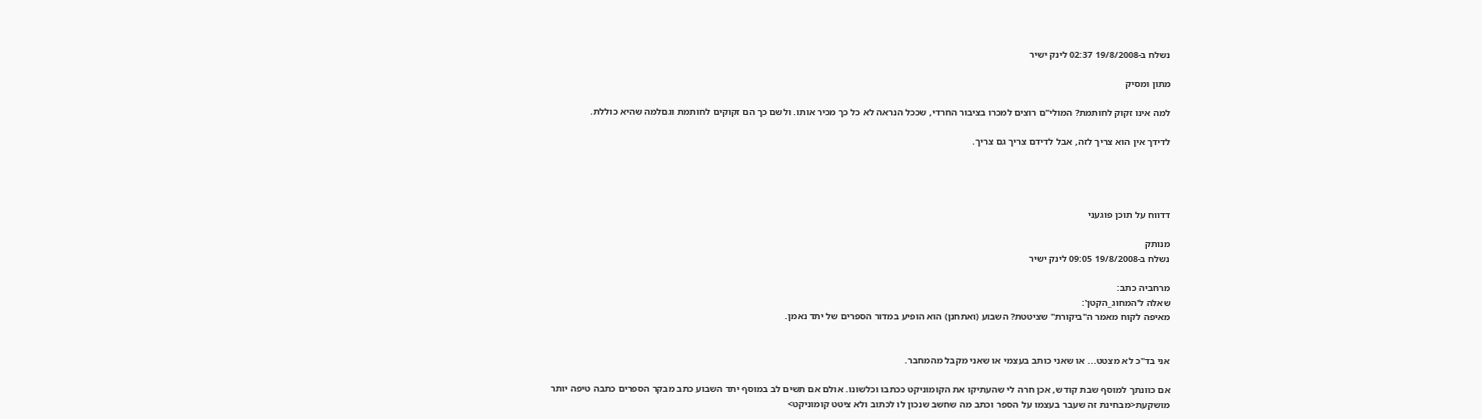נשלח ב-19/8/2008 02:37 לינק ישיר

מתון ומסיק

למה אינו זקוק לחותמת? המולי"ם רוצים למכרו בציבור החרדי, שככל הנראה לא כל כך מכיר אותו. ולשם כך הם זקוקים לחותמת וגםלמה שהיא כוללת.

לדידך אין הוא צריך לזה, אבל לדידם צריך גם צריך.




דדווח על תוכן פוגעני

מנותק
נשלח ב-19/8/2008 09:05 לינק ישיר

מרחביה כתב:
שאלה ל'המחוג_הקטן':
מאיפה לקוח מאמר ה"ביקורת" שציטטת? השבוע (ואתחנן) הוא הופיע במדור הספרים של יתד נאמן.


אני בד"כ לא מצטט... או שאני כותב בעצמי או שאני מקבל מהמחבר.

אם כוונתך למוסף שבת קודש, אכן חרה לי שהעתיקו את הקומוניקט ככתבו וכלשונו. אולם אם תשים לב במוסף יתד השבוע כתב מבקר הספרים כתבה טיפה יותר מושקעת<מבחינת זה שעבר בעצמו על הספר וכתב מה שחשב שנכון לו לכתוב ולא ציטט קומוניקט>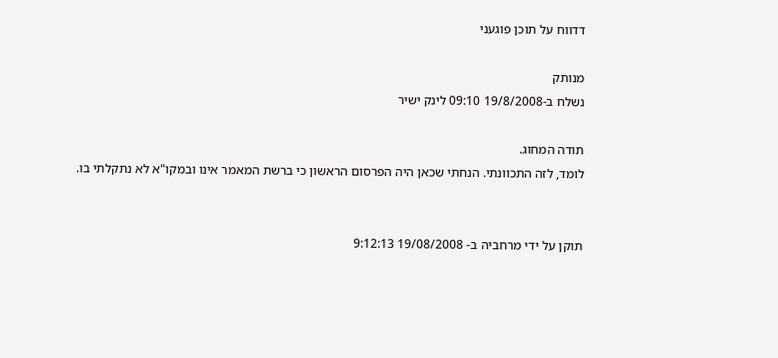דדווח על תוכן פוגעני

מנותק
נשלח ב-19/8/2008 09:10 לינק ישיר

תודה המחוג.
לומד, לזה התכוונתי. הנחתי שכאן היה הפרסום הראשון כי ברשת המאמר אינו ובמקו"א לא נתקלתי בו.


תוקן על ידי מרחביה ב- 19/08/2008 9:12:13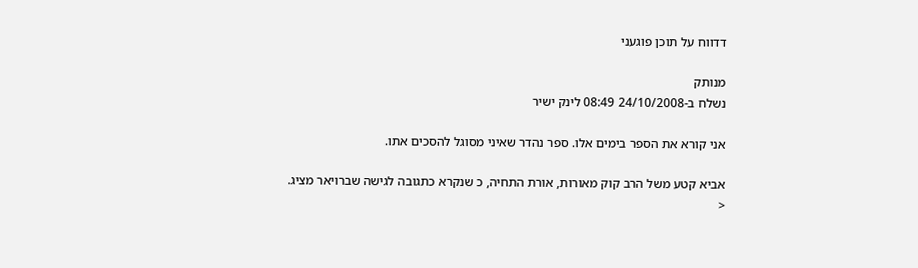דדווח על תוכן פוגעני

מנותק
נשלח ב-24/10/2008 08:49 לינק ישיר

אני קורא את הספר בימים אלו. ספר נהדר שאיני מסוגל להסכים אתו.

אביא קטע משל הרב קוק מאורות, אורת התחיה, כ שנקרא כתגובה לגישה שברויאר מציג.
<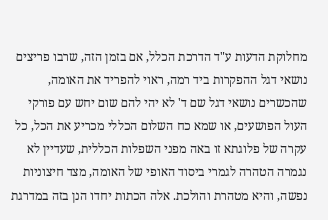מחלוקת הדעות ע"ד הדרכת הכלל, אם בזמן הזה, שרבו פריצים נושאי דגל ההפקרות ביד רמה, ראוי להפריד את האומה, שהכשרים נושאי דגל שם ד' לא יהי להם שום יחש עם פורקי העול הפושעים, או שמא כח השלום הכללי מכריע את הכל, כל עקרה של פלוגתא זו באה מפני השפלות הכללית, שעדיין לא נגמרה הטהרה לגמרי ביסוד האופי של האומה, מצד חיצוניות נפשה, והיא מטהרת והולכת. אלה הכתות יחדו הנן בזה במדרגת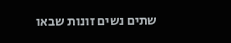שתים נשים זונות שבאו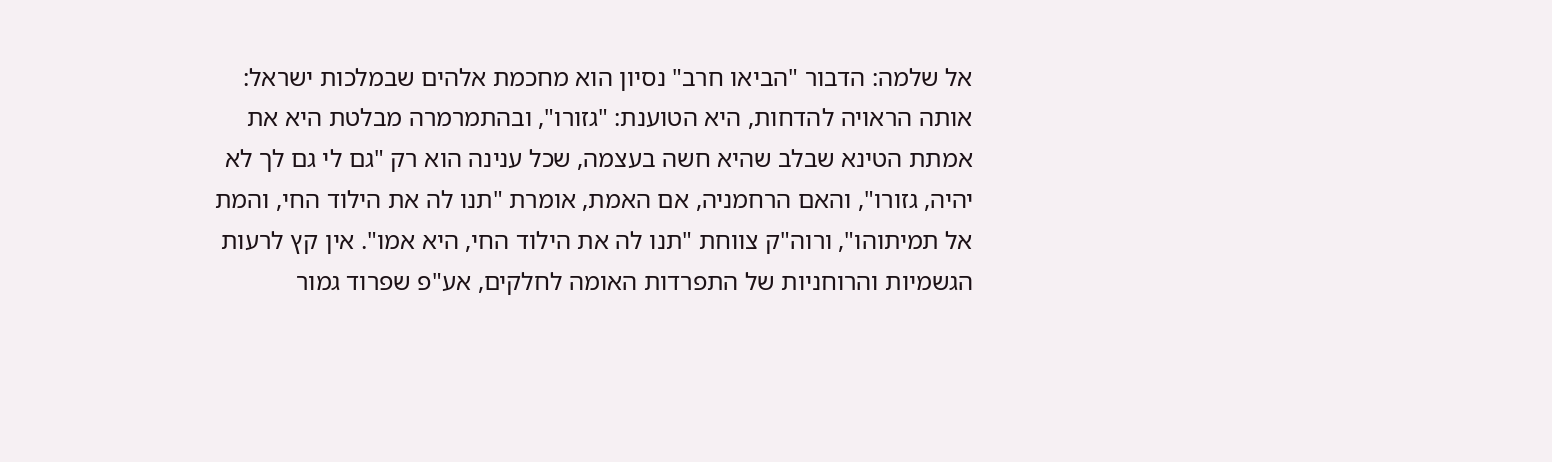אל שלמה: הדבור "הביאו חרב" נסיון הוא מחכמת אלהים שבמלכות ישראל: אותה הראויה להדחות, היא הטוענת: "גזורו", ובהתמרמרה מבלטת היא את אמתת הטינא שבלב שהיא חשה בעצמה, שכל ענינה הוא רק "גם לי גם לך לא יהיה, גזורו", והאם הרחמניה, אם האמת, אומרת "תנו לה את הילוד החי, והמת אל תמיתוהו", ורוה"ק צווחת "תנו לה את הילוד החי, היא אמו". אין קץ לרעות הגשמיות והרוחניות של התפרדות האומה לחלקים, אע"פ שפרוד גמור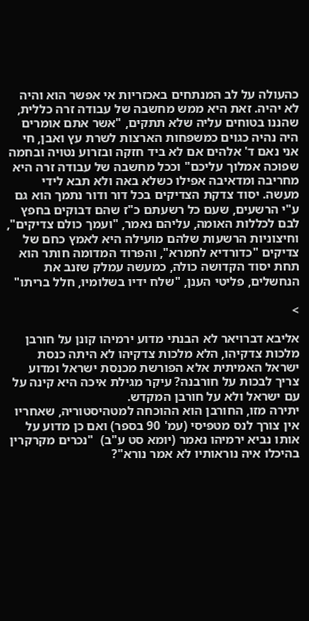כהעולה על לב המנתחים באכזריות אי אפשר הוא והיה לא יהיה. זאת היא ממש מחשבה של עבודה זרה כללית, שהננו בטוחים עליה שלא תתקים, "אשר אתם אומרים היה נהיה כגוים כמשפחות הארצות לשרת עץ ואבן, חי אני נאם ד' אלהים אם לא ביד חזקה ובזרוע נטויה ובחמה שפוכה אמלוך עליכם" וככל מחשבה של עבודה זרה היא מחריבה ומדאיבה אפילו כשלא באה ולא תבא לידי מעשה. יסוד צדקת הצדיקים בכל דור ודור נתמך הוא גם ע"י הרשעים, שעם כל רשעתם כ"ז שהם דבוקים בחפץ לבם לכללות האומה, עליהם נאמר, "ועמך כולם צדיקים", וחיצוניות הרשעות שלהם מועילה היא לאמץ כחם של צדיקים "כדורדיא לחמרא", והפרוד המדומה חותר הוא תחת יסוד הקדושה כולה, כמעשה עמלק שזנב את הנחשלים, פליטי הענן, "שלח ידיו בשלומיו, חלל בריתו"

>

אליבא דברויאר לא הבנתי מדוע ירמיהו קונן על חורבן מלכות צדקיהו, הלא מלכות צדקיהו לא היתה כנסת ישראל האמיתית אלא הפורשת מכנסת ישראל ומדוע צריך לבכות על חורבנה? עיקר מגילת איכה היא קינה על עם ישראל ולא על חורבן המקדש.
יתירה מזו, החורבן הוא ההוכחה למטהיסטוריה, שאחריו אין צורך לנס מטפיסי (עמ' 90 בספר) ואם כן מדוע על אותו נביא ירמיהו נאמר (יומא סט ע"ב)  "נכרים מקרקרין בהיכלו איה נוראותיו לא אמר נורא"?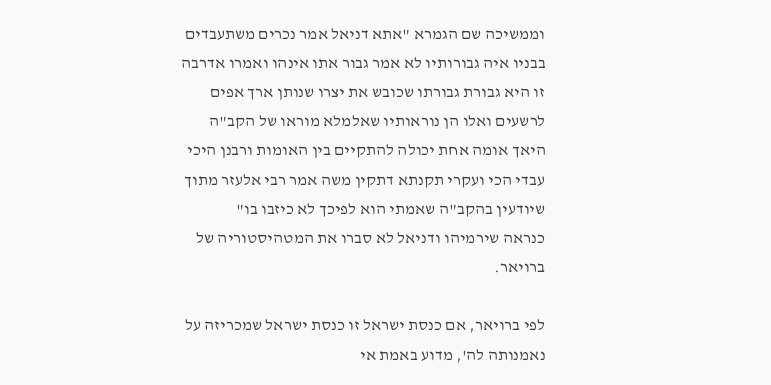וממשיכה שם הגמרא "אתא דניאל אמר נכרים משתעבדים בבניו איה גבורותיו לא אמר גבור אתו אינהו ואמרו אדרבה זו היא גבורת גבורתו שכובש את יצרו שנותן ארך אפים לרשעים ואלו הן נוראותיו שאלמלא מוראו של הקב"ה היאך אומה אחת יכולה להתקיים בין האומות ורבנן היכי עבדי הכי ועקרי תקנתא דתקין משה אמר רבי אלעזר מתוך שיודעין בהקב"ה שאמתי הוא לפיכך לא כיזבו בו"
כנראה שירמיהו ודניאל לא סברו את המטהיסטוריה של ברויאר.

לפי ברויאר, אם כנסת ישראל זו כנסת ישראל שמכריזה על נאמנותה לה', מדוע באמת אי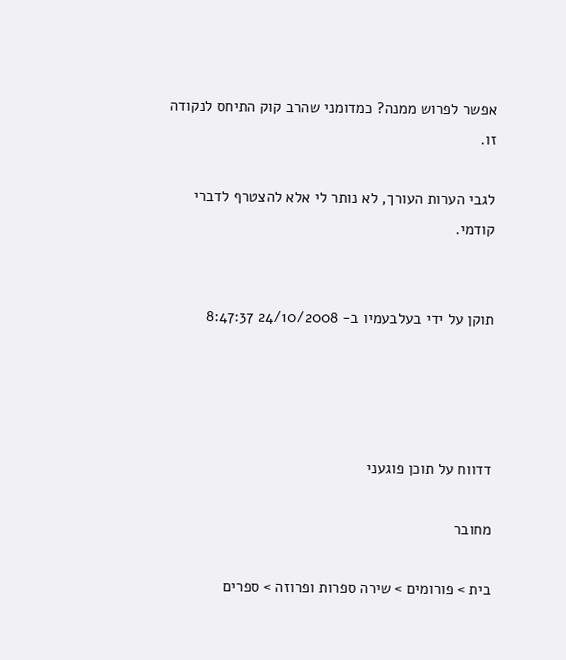אפשר לפרוש ממנה? כמדומני שהרב קוק התיחס לנקודה זו.

לגבי הערות העורך, לא נותר לי אלא להצטרף לדברי קודמי.


תוקן על ידי בעלבעמיו ב- 24/10/2008 8:47:37




דדווח על תוכן פוגעני

מחובר

בית > פורומים > שירה ספרות ופרוזה > ספרים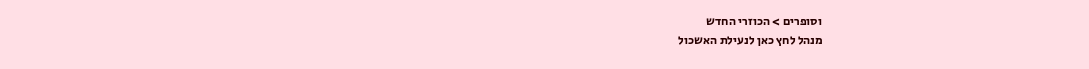וסופרים > הכוזרי החדש
מנהל לחץ כאן לנעילת האשכול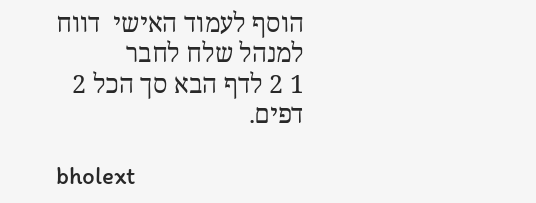הוסף לעמוד האישי  דווח למנהל שלח לחבר
1 2 לדף הבא סך הכל 2 דפים.

bholext